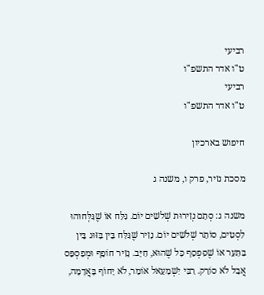רביעי
ט"ו אדר התשפ"ו
רביעי
ט"ו אדר התשפ"ו

חיפוש בארכיון

מסכת נזיר, פרק ו, משנה ג

משנה ג: סְתָם נְזִירוּת שְׁלשִׁים יוֹם. גִּלַּח אוֹ שֶׁגִּלְּחוּהוּ לִסְטִים, סוֹתֵר שְׁלשִׁים יוֹם. נָזִיר שֶׁגִּלַּח בֵּין בַּזּוּג בֵּין בַּתַּעַר אוֹ שֶׁסִּפְסֵף כָּל שֶׁהוּא, חַיָּב. נָזִיר חוֹפֵף וּמְפַסְפֵּס אֲבָל לֹא סוֹרֵק. רַבִּי יִשְׁמָעֵאל אוֹמֵר, לֹא יָחוֹף בָּאֲדָמָה,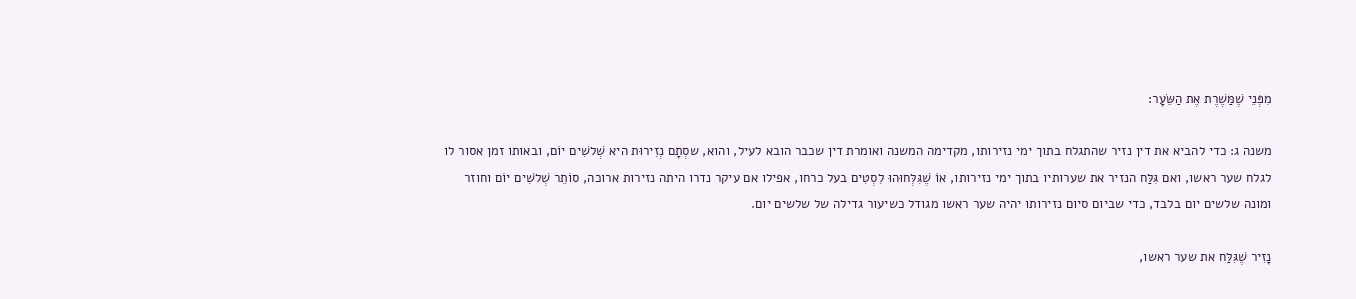מִפְּנֵי שֶׁמַּשֶׁרֶת אֶת הַשֵּׂעָר:

משנה ג: כדי להביא את דין נזיר שהתגלח בתוך ימי נזירותו, מקדימה המשנה ואומרת דין שכבר הובא לעיל, והוא, שסְתָם נְזִירוּת היא שְׁלשִׁים יוֹם, ובאותו זמן אסור לו לגלח שער ראשו, ואם גִּלַּח הנזיר את שערותיו בתוך ימי נזירותו, אוֹ שֶׁגִּלְּחוּהוּ לִסְטִים בעל כרחו, אפילו אם עיקר נדרו היתה נזירות ארוכה, סוֹתֵר שְׁלשִׁים יוֹם וחוזר ומונה שלשים יום בלבד, כדי שביום סיום נזירותו יהיה שער ראשו מגודל כשיעור גדילה של שלשים יום.

נָזִיר שֶׁגִּלַּח את שער ראשו,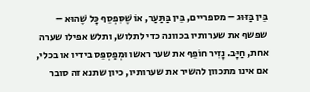בֵּין בַּזּוּג – מספריים, בֵּין בַּתַּעַר, אוֹ שֶׁסִּפְסֵף כָּל שֶׁהוּא – שפשף את שערותיו בכוונה כדי לתלוש, ותלש אפילו שערה אחת, חַיָּב. נָזִיר חוֹפֵף את שער ראשו וּמְפַסְפֵּס בידיו או בכלי, אם אינו מתכוון להשיר את שערותיו, כיון שתנא זה סובר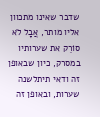שדבר שאינו מתכוון אליו מותר, אֲבָל לֹא סוֹרֵק את שערותיו במסרק, כיון שבאופן זה ודאי תיתלשנה שערות, ובאופן זה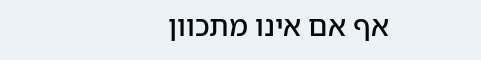אף אם אינו מתכוון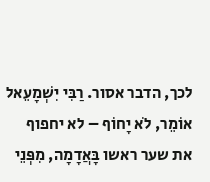לכך, הדבר אסור. רַבִּי יִשְׁמָעֵאל אוֹמֵר, לֹא יָחוֹף – לא יחפוף את שער ראשו בָּאֲדָמָה, מִפְּנֵי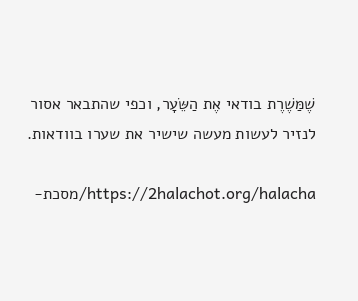שֶׁמַּשֶׁרֶת בודאי אֶת הַשֵּׂעָר, וכפי שהתבאר אסור לנזיר לעשות מעשה שישיר את שערו בוודאות.

https://2halachot.org/halacha/מסכת-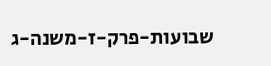שבועות-פרק-ז-משנה-ג